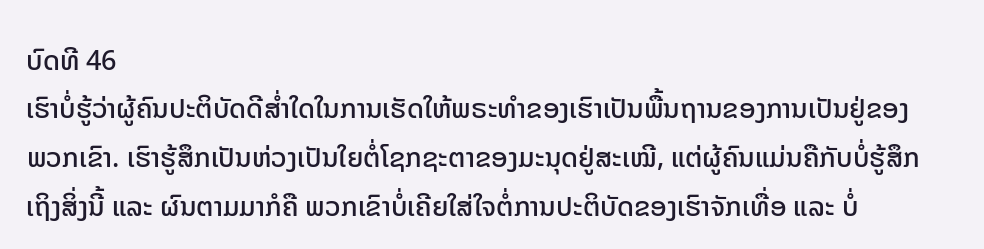ບົດທີ 46
ເຮົາບໍ່ຮູ້ວ່າຜູ້ຄົນປະຕິບັດດີສໍ່າໃດໃນການເຮັດໃຫ້ພຣະທຳຂອງເຮົາເປັນພື້ນຖານຂອງການເປັນຢູ່ຂອງພວກເຂົາ. ເຮົາຮູ້ສຶກເປັນຫ່ວງເປັນໃຍຕໍ່ໂຊກຊະຕາຂອງມະນຸດຢູ່ສະເໝີ, ແຕ່ຜູ້ຄົນແມ່ນຄືກັບບໍ່ຮູ້ສຶກເຖິງສິ່ງນີ້ ແລະ ຜົນຕາມມາກໍຄື ພວກເຂົາບໍ່ເຄີຍໃສ່ໃຈຕໍ່ການປະຕິບັດຂອງເຮົາຈັກເທື່ອ ແລະ ບໍ່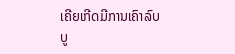ເຄີຍເກີດມີການເຄົາລົບບູ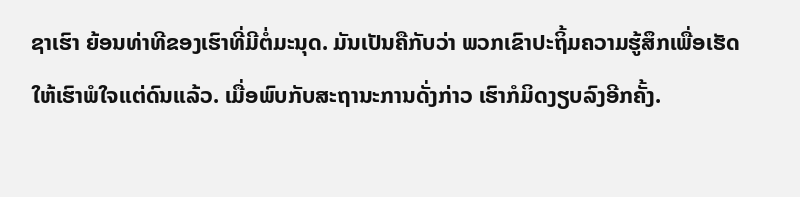ຊາເຮົາ ຍ້ອນທ່າທີຂອງເຮົາທີ່ມີຕໍ່ມະນຸດ. ມັນເປັນຄືກັບວ່າ ພວກເຂົາປະຖິ້ມຄວາມຮູ້ສຶກເພື່ອເຮັດໃຫ້ເຮົາພໍໃຈແຕ່ດົນແລ້ວ. ເມື່ອພົບກັບສະຖານະການດັ່ງກ່າວ ເຮົາກໍມິດງຽບລົງອີກຄັ້ງ.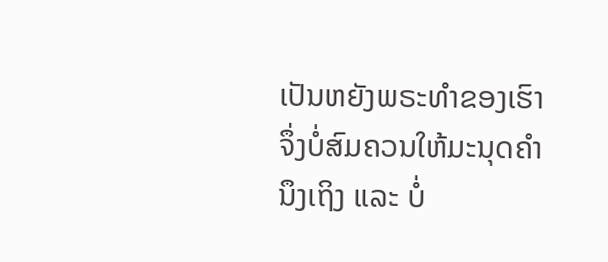ເປັນຫຍັງພຣະທຳຂອງເຮົາຈຶ່ງບໍ່ສົມຄວນໃຫ້ມະນຸດຄຳນຶງເຖິງ ແລະ ບໍ່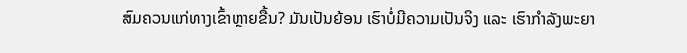ສົມຄວນແກ່ທາງເຂົ້າຫຼາຍຂື້ນ? ມັນເປັນຍ້ອນ ເຮົາບໍ່ມີຄວາມເປັນຈິງ ແລະ ເຮົາກຳລັງພະຍາ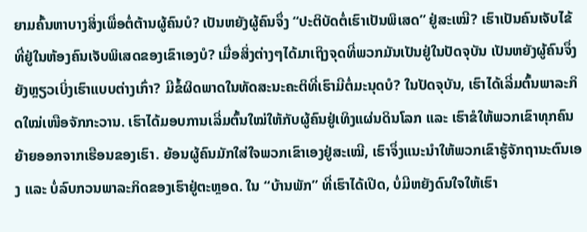ຍາມຄົ້ນຫາບາງສິ່ງເພື່ອຕໍ່ຕ້ານຜູ້ຄົນບໍ? ເປັນຫຍັງຜູ້ຄົນຈຶ່ງ “ປະຕິບັດຕໍ່ເຮົາເປັນພິເສດ” ຢູ່ສະເໝີ? ເຮົາເປັນຄົນເຈັບໄຂ້ທີ່ຢູ່ໃນຫ້ອງຄົນເຈັບພິເສດຂອງເຂົາເອງບໍ? ເມື່ອສິ່ງຕ່າງໆໄດ້ມາເຖິງຈຸດທີ່ພວກມັນເປັນຢູ່ໃນປັດຈຸບັນ ເປັນຫຍັງຜູ້ຄົນຈຶ່ງຍັງຫຼຽວເບິ່ງເຮົາແບບຕ່າງເກົ່າ? ມີຂໍ້ຜິດພາດໃນທັດສະນະຄະຕິທີ່ເຮົາມີຕໍ່ມະນຸດບໍ? ໃນປັດຈຸບັນ, ເຮົາໄດ້ເລີ່ມຕົ້ນພາລະກິດໃໝ່ເໜືອຈັກກະວານ. ເຮົາໄດ້ມອບການເລີ່ມຕົ້ນໃໝ່ໃຫ້ກັບຜູ້ຄົນຢູ່ເທິງແຜ່ນດິນໂລກ ແລະ ເຮົາຂໍໃຫ້ພວກເຂົາທຸກຄົນຍ້າຍອອກຈາກເຮືອນຂອງເຮົາ. ຍ້ອນຜູ້ຄົນມັກໃສ່ໃຈພວກເຂົາເອງຢູ່ສະເໝີ, ເຮົາຈຶ່ງແນະນໍາໃຫ້ພວກເຂົາຮູ້ຈັກຖານະຕົນເອງ ແລະ ບໍ່ລົບກວນພາລະກິດຂອງເຮົາຢູ່ຕະຫຼອດ. ໃນ “ບ້ານພັກ” ທີ່ເຮົາໄດ້ເປີດ, ບໍ່ມີຫຍັງດົນໃຈໃຫ້ເຮົາ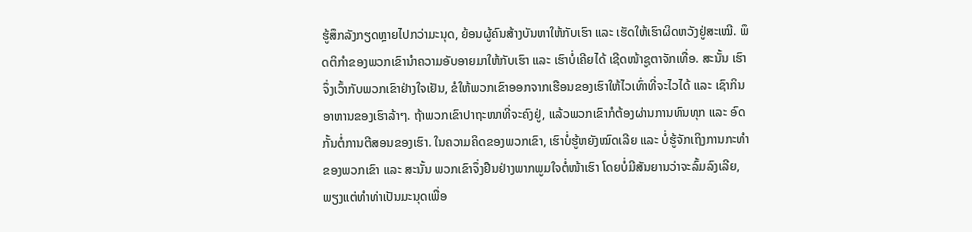ຮູ້ສຶກລັງກຽດຫຼາຍໄປກວ່າມະນຸດ, ຍ້ອນຜູ້ຄົນສ້າງບັນຫາໃຫ້ກັບເຮົາ ແລະ ເຮັດໃຫ້ເຮົາຜິດຫວັງຢູ່ສະເໝີ. ພຶດຕິກຳຂອງພວກເຂົານໍາຄວາມອັບອາຍມາໃຫ້ກັບເຮົາ ແລະ ເຮົາບໍ່ເຄີຍໄດ້ ເຊີດໜ້າຊູຕາຈັກເທື່ອ. ສະນັ້ນ ເຮົາຈຶ່ງເວົ້າກັບພວກເຂົາຢ່າງໃຈເຢັນ, ຂໍໃຫ້ພວກເຂົາອອກຈາກເຮືອນຂອງເຮົາໃຫ້ໄວເທົ່າທີ່ຈະໄວໄດ້ ແລະ ເຊົາກິນອາຫານຂອງເຮົາລ້າໆ. ຖ້າພວກເຂົາປາຖະໜາທີ່ຈະຄົງຢູ່, ແລ້ວພວກເຂົາກໍຕ້ອງຜ່ານການທົນທຸກ ແລະ ອົດກັ້ນຕໍ່ການຕີສອນຂອງເຮົາ. ໃນຄວາມຄິດຂອງພວກເຂົາ, ເຮົາບໍ່ຮູ້ຫຍັງໝົດເລີຍ ແລະ ບໍ່ຮູ້ຈັກເຖິງການກະທຳຂອງພວກເຂົາ ແລະ ສະນັ້ນ ພວກເຂົາຈຶ່ງຢືນຢ່າງພາກພູມໃຈຕໍ່ໜ້າເຮົາ ໂດຍບໍ່ມີສັນຍານວ່າຈະລົ້ມລົງເລີຍ, ພຽງແຕ່ທຳທ່າເປັນມະນຸດເພື່ອ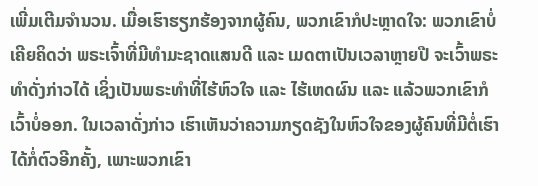ເພີ່ມເຕີມຈຳນວນ. ເມື່ອເຮົາຮຽກຮ້ອງຈາກຜູ້ຄົນ, ພວກເຂົາກໍປະຫຼາດໃຈ: ພວກເຂົາບໍ່ເຄີຍຄິດວ່າ ພຣະເຈົ້າທີ່ມີທຳມະຊາດແສນດີ ແລະ ເມດຕາເປັນເວລາຫຼາຍປີ ຈະເວົ້າພຣະທຳດັ່ງກ່າວໄດ້ ເຊິ່ງເປັນພຣະທຳທີ່ໄຮ້ຫົວໃຈ ແລະ ໄຮ້ເຫດຜົນ ແລະ ແລ້ວພວກເຂົາກໍເວົ້າບໍ່ອອກ. ໃນເວລາດັ່ງກ່າວ ເຮົາເຫັນວ່າຄວາມກຽດຊັງໃນຫົວໃຈຂອງຜູ້ຄົນທີ່ມີຕໍ່ເຮົາໄດ້ກໍ່ຕົວອີກຄັ້ງ, ເພາະພວກເຂົາ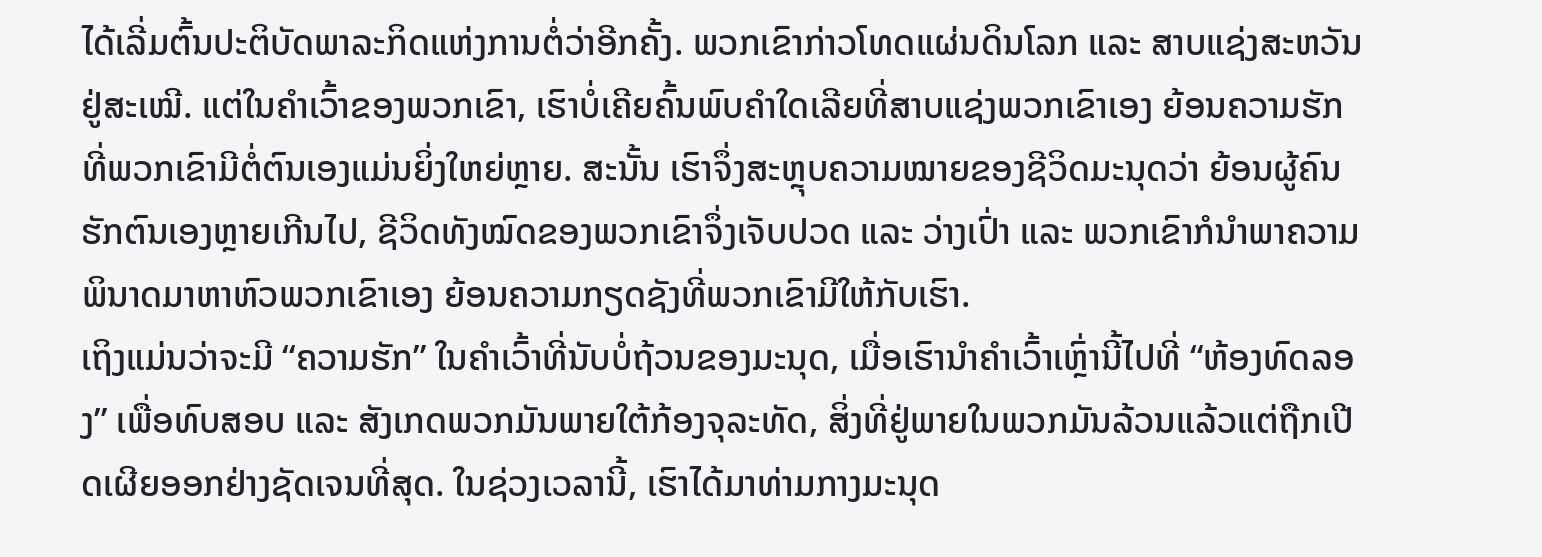ໄດ້ເລີ່ມຕົ້ນປະຕິບັດພາລະກິດແຫ່ງການຕໍ່ວ່າອີກຄັ້ງ. ພວກເຂົາກ່າວໂທດແຜ່ນດິນໂລກ ແລະ ສາບແຊ່ງສະຫວັນຢູ່ສະເໝີ. ແຕ່ໃນຄໍາເວົ້າຂອງພວກເຂົາ, ເຮົາບໍ່ເຄີຍຄົ້ນພົບຄໍາໃດເລີຍທີ່ສາບແຊ່ງພວກເຂົາເອງ ຍ້ອນຄວາມຮັກທີ່ພວກເຂົາມີຕໍ່ຕົນເອງແມ່ນຍິ່ງໃຫຍ່ຫຼາຍ. ສະນັ້ນ ເຮົາຈຶ່ງສະຫຼຸບຄວາມໝາຍຂອງຊີວິດມະນຸດວ່າ ຍ້ອນຜູ້ຄົນຮັກຕົນເອງຫຼາຍເກີນໄປ, ຊີວິດທັງໝົດຂອງພວກເຂົາຈຶ່ງເຈັບປວດ ແລະ ວ່າງເປົ່າ ແລະ ພວກເຂົາກໍນໍາພາຄວາມພິນາດມາຫາຫົວພວກເຂົາເອງ ຍ້ອນຄວາມກຽດຊັງທີ່ພວກເຂົາມີໃຫ້ກັບເຮົາ.
ເຖິງແມ່ນວ່າຈະມີ “ຄວາມຮັກ” ໃນຄຳເວົ້າທີ່ນັບບໍ່ຖ້ວນຂອງມະນຸດ, ເມື່ອເຮົານໍາຄຳເວົ້າເຫຼົ່ານີ້ໄປທີ່ “ຫ້ອງທົດລອງ” ເພື່ອທົບສອບ ແລະ ສັງເກດພວກມັນພາຍໃຕ້ກ້ອງຈຸລະທັດ, ສິ່ງທີ່ຢູ່ພາຍໃນພວກມັນລ້ວນແລ້ວແຕ່ຖືກເປີດເຜີຍອອກຢ່າງຊັດເຈນທີ່ສຸດ. ໃນຊ່ວງເວລານີ້, ເຮົາໄດ້ມາທ່າມກາງມະນຸດ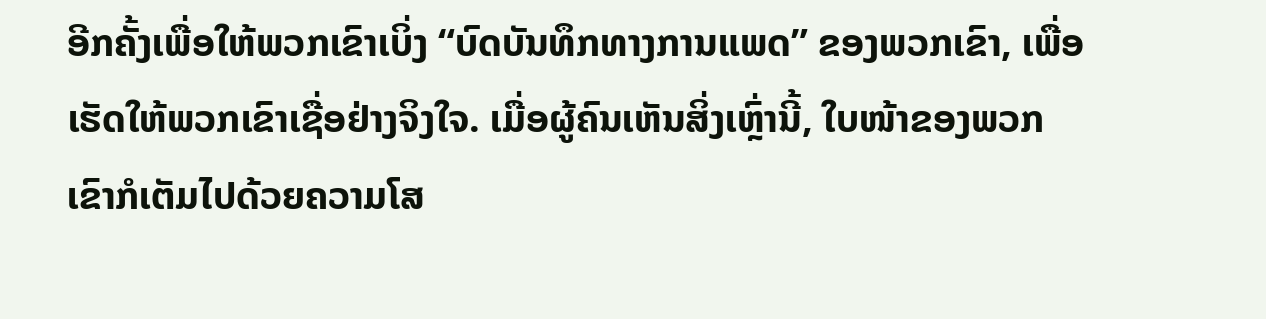ອີກຄັ້ງເພື່ອໃຫ້ພວກເຂົາເບິ່ງ “ບົດບັນທຶກທາງການແພດ” ຂອງພວກເຂົາ, ເພື່ອເຮັດໃຫ້ພວກເຂົາເຊື່ອຢ່າງຈິງໃຈ. ເມື່ອຜູ້ຄົນເຫັນສິ່ງເຫຼົ່ານີ້, ໃບໜ້າຂອງພວກເຂົາກໍເຕັມໄປດ້ວຍຄວາມໂສ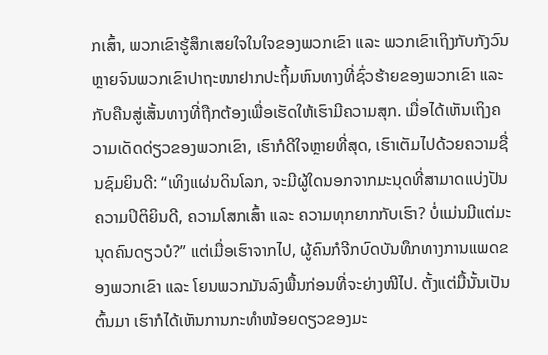ກເສົ້າ, ພວກເຂົາຮູ້ສຶກເສຍໃຈໃນໃຈຂອງພວກເຂົາ ແລະ ພວກເຂົາເຖິງກັບກັງວົນຫຼາຍຈົນພວກເຂົາປາຖະໜາຢາກປະຖິ້ມຫົນທາງທີ່ຊົ່ວຮ້າຍຂອງພວກເຂົາ ແລະ ກັບຄືນສູ່ເສັ້ນທາງທີ່ຖືກຕ້ອງເພື່ອເຮັດໃຫ້ເຮົາມີຄວາມສຸກ. ເມື່ອໄດ້ເຫັນເຖິງຄວາມເດັດດ່ຽວຂອງພວກເຂົາ, ເຮົາກໍດີໃຈຫຼາຍທີ່ສຸດ, ເຮົາເຕັມໄປດ້ວຍຄວາມຊື່ນຊົມຍິນດີ: “ເທິງແຜ່ນດິນໂລກ, ຈະມີຜູ້ໃດນອກຈາກມະນຸດທີ່ສາມາດແບ່ງປັນຄວາມປິຕິຍິນດີ, ຄວາມໂສກເສົ້າ ແລະ ຄວາມທຸກຍາກກັບເຮົາ? ບໍ່ແມ່ນມີແຕ່ມະນຸດຄົນດຽວບໍ?” ແຕ່ເມື່ອເຮົາຈາກໄປ, ຜູ້ຄົນກໍຈີກບົດບັນທຶກທາງການແພດຂອງພວກເຂົາ ແລະ ໂຍນພວກມັນລົງພື້ນກ່ອນທີ່ຈະຍ່າງໜີໄປ. ຕັ້ງແຕ່ມື້ນັ້ນເປັນຕົ້ນມາ ເຮົາກໍໄດ້ເຫັນການກະທຳໜ້ອຍດຽວຂອງມະ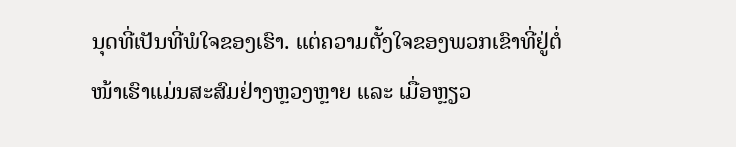ນຸດທີ່ເປັນທີ່ພໍໃຈຂອງເຮົາ. ແຕ່ຄວາມຕັ້ງໃຈຂອງພວກເຂົາທີ່ຢູ່ຕໍ່ໜ້າເຮົາແມ່ນສະສົມຢ່າງຫຼວງຫຼາຍ ແລະ ເມື່ອຫຼຽວ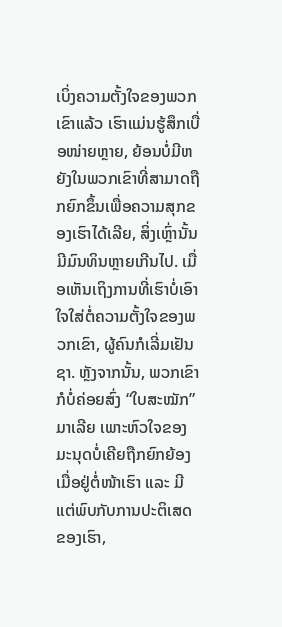ເບິ່ງຄວາມຕັ້ງໃຈຂອງພວກເຂົາແລ້ວ ເຮົາແມ່ນຮູ້ສຶກເບື່ອໜ່າຍຫຼາຍ, ຍ້ອນບໍ່ມີຫຍັງໃນພວກເຂົາທີ່ສາມາດຖືກຍົກຂຶ້ນເພື່ອຄວາມສຸກຂອງເຮົາໄດ້ເລີຍ, ສິ່ງເຫຼົ່ານັ້ນມີມົນທິນຫຼາຍເກີນໄປ. ເມື່ອເຫັນເຖິງການທີ່ເຮົາບໍ່ເອົາໃຈໃສ່ຕໍ່ຄວາມຕັ້ງໃຈຂອງພວກເຂົາ, ຜູ້ຄົນກໍເລີ່ມເຢັນຊາ. ຫຼັງຈາກນັ້ນ, ພວກເຂົາກໍບໍ່ຄ່ອຍສົ່ງ “ໃບສະໝັກ” ມາເລີຍ ເພາະຫົວໃຈຂອງມະນຸດບໍ່ເຄີຍຖືກຍົກຍ້ອງເມື່ອຢູ່ຕໍ່ໜ້າເຮົາ ແລະ ມີແຕ່ພົບກັບການປະຕິເສດຂອງເຮົາ,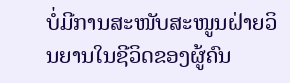ບໍ່ມີການສະໜັບສະໜູນຝ່າຍວິນຍານໃນຊີວິດຂອງຜູ້ຄົນ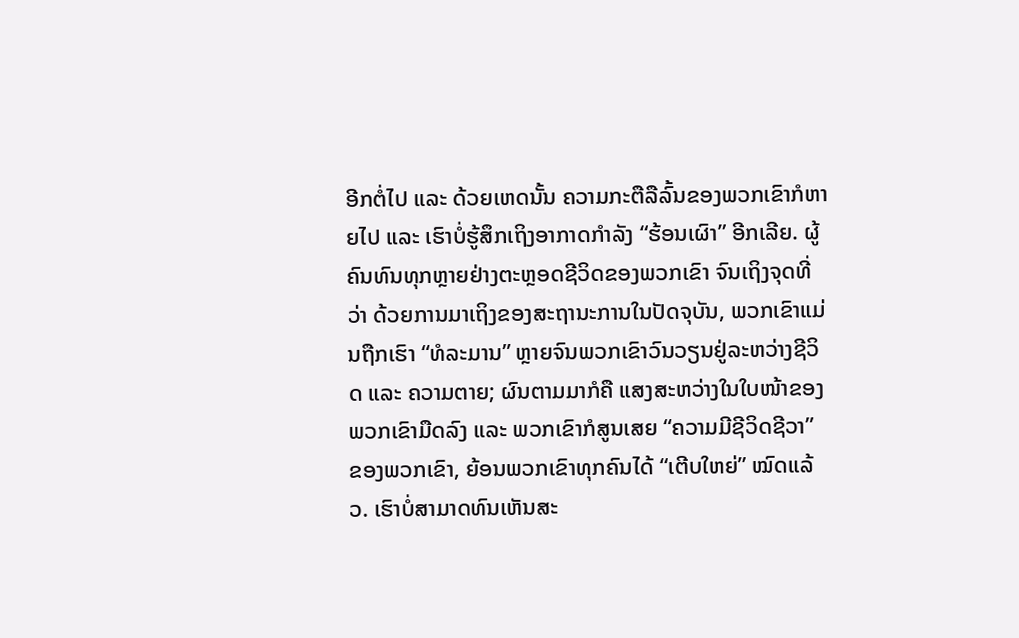ອີກຕໍ່ໄປ ແລະ ດ້ວຍເຫດນັ້ນ ຄວາມກະຕືລືລົ້ນຂອງພວກເຂົາກໍຫາຍໄປ ແລະ ເຮົາບໍ່ຮູ້ສຶກເຖິງອາກາດກຳລັງ “ຮ້ອນເຜົາ” ອີກເລີຍ. ຜູ້ຄົນທົນທຸກຫຼາຍຢ່າງຕະຫຼອດຊີວິດຂອງພວກເຂົາ ຈົນເຖິງຈຸດທີ່ວ່າ ດ້ວຍການມາເຖິງຂອງສະຖານະການໃນປັດຈຸບັນ, ພວກເຂົາແມ່ນຖືກເຮົາ “ທໍລະມານ” ຫຼາຍຈົນພວກເຂົາວົນວຽນຢູ່ລະຫວ່າງຊີວິດ ແລະ ຄວາມຕາຍ; ຜົນຕາມມາກໍຄື ແສງສະຫວ່າງໃນໃບໜ້າຂອງພວກເຂົາມືດລົງ ແລະ ພວກເຂົາກໍສູນເສຍ “ຄວາມມີຊີວິດຊີວາ” ຂອງພວກເຂົາ, ຍ້ອນພວກເຂົາທຸກຄົນໄດ້ “ເຕີບໃຫຍ່” ໝົດແລ້ວ. ເຮົາບໍ່ສາມາດທົນເຫັນສະ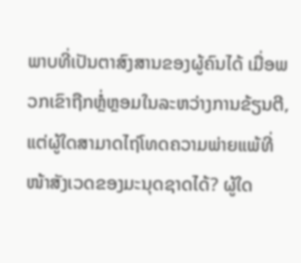ພາບທີ່ເປັນຕາສົງສານຂອງຜູ້ຄົນໄດ້ ເມື່ອພວກເຂົາຖືກຫຼໍ່ຫຼອມໃນລະຫວ່າງການຂ້ຽນຕີ, ແຕ່ຜູ້ໃດສາມາດໄຖ່ໂທດຄວາມພ່າຍແພ້ທີ່ໜ້າສັງເວດຂອງມະນຸດຊາດໄດ້? ຜູ້ໃດ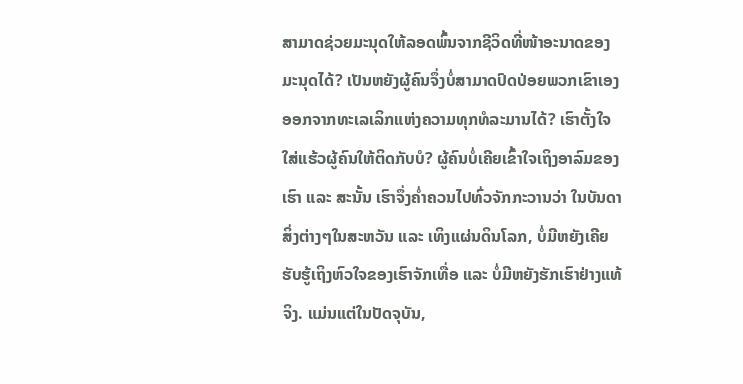ສາມາດຊ່ວຍມະນຸດໃຫ້ລອດພົ້ນຈາກຊີວິດທີ່ໜ້າອະນາດຂອງມະນຸດໄດ້? ເປັນຫຍັງຜູ້ຄົນຈຶ່ງບໍ່ສາມາດປົດປ່ອຍພວກເຂົາເອງອອກຈາກທະເລເລິກແຫ່ງຄວາມທຸກທໍລະມານໄດ້? ເຮົາຕັ້ງໃຈໃສ່ແຮ້ວຜູ້ຄົນໃຫ້ຕິດກັບບໍ? ຜູ້ຄົນບໍ່ເຄີຍເຂົ້າໃຈເຖິງອາລົມຂອງເຮົາ ແລະ ສະນັ້ນ ເຮົາຈຶ່ງຄໍ່າຄວນໄປທົ່ວຈັກກະວານວ່າ ໃນບັນດາສິ່ງຕ່າງໆໃນສະຫວັນ ແລະ ເທິງແຜ່ນດິນໂລກ, ບໍ່ມີຫຍັງເຄີຍຮັບຮູ້ເຖິງຫົວໃຈຂອງເຮົາຈັກເທື່ອ ແລະ ບໍ່ມີຫຍັງຮັກເຮົາຢ່າງແທ້ຈິງ. ແມ່ນແຕ່ໃນປັດຈຸບັນ,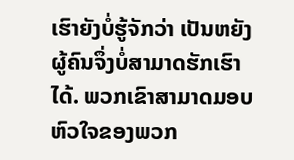ເຮົາຍັງບໍ່ຮູ້ຈັກວ່າ ເປັນຫຍັງຜູ້ຄົນຈຶ່ງບໍ່ສາມາດຮັກເຮົາໄດ້. ພວກເຂົາສາມາດມອບຫົວໃຈຂອງພວກ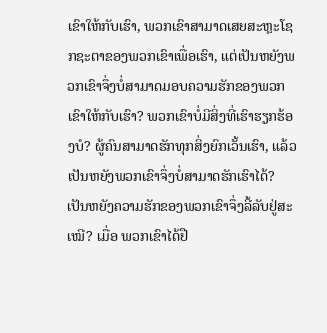ເຂົາໃຫ້ກັບເຮົາ, ພວກເຂົາສາມາດເສຍສະຫຼະໂຊກຊະຕາຂອງພວກເຂົາເພື່ອເຮົາ, ແຕ່ເປັນຫຍັງພວກເຂົາຈຶ່ງບໍ່ສາມາດມອບຄວາມຮັກຂອງພວກເຂົາໃຫ້ກັບເຮົາ? ພວກເຂົາບໍ່ມີສິ່ງທີ່ເຮົາຮຽກຮ້ອງບໍ? ຜູ້ຄົນສາມາດຮັກທຸກສິ່ງຍົກເວັ້ນເຮົາ, ແລ້ວເປັນຫຍັງພວກເຂົາຈຶ່ງບໍ່ສາມາດຮັກເຮົາໄດ້? ເປັນຫຍັງຄວາມຮັກຂອງພວກເຂົາຈຶ່ງລີ້ລັບຢູ່ສະເໝີ? ເມື່ອ ພວກເຂົາໄດ້ຢື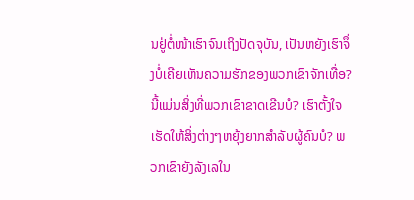ນຢູ່ຕໍ່ໜ້າເຮົາຈົນເຖິງປັດຈຸບັນ, ເປັນຫຍັງເຮົາຈຶ່ງບໍ່ເຄີຍເຫັນຄວາມຮັກຂອງພວກເຂົາຈັກເທື່ອ? ນີ້ແມ່ນສິ່ງທີ່ພວກເຂົາຂາດເຂີນບໍ? ເຮົາຕັ້ງໃຈເຮັດໃຫ້ສິ່ງຕ່າງໆຫຍຸ້ງຍາກສຳລັບຜູ້ຄົນບໍ? ພວກເຂົາຍັງລັງເລໃນ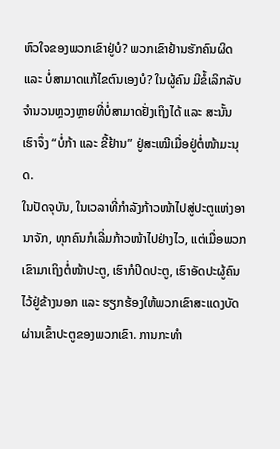ຫົວໃຈຂອງພວກເຂົາຢູ່ບໍ? ພວກເຂົາຢ້ານຮັກຄົນຜິດ ແລະ ບໍ່ສາມາດແກ້ໄຂຕົນເອງບໍ? ໃນຜູ້ຄົນ ມີຂໍ້ເລິກລັບຈຳນວນຫຼວງຫຼາຍທີ່ບໍ່ສາມາດຢັ່ງເຖິງໄດ້ ແລະ ສະນັ້ນ ເຮົາຈຶ່ງ “ບໍ່ກ້າ ແລະ ຂີ້ຢ້ານ” ຢູ່ສະເໝີເມື່ອຢູ່ຕໍ່ໜ້າມະນຸດ.
ໃນປັດຈຸບັນ, ໃນເວລາທີ່ກຳລັງກ້າວໜ້າໄປສູ່ປະຕູແຫ່ງອານາຈັກ, ທຸກຄົນກໍເລີ່ມກ້າວໜ້າໄປຢ່າງໄວ, ແຕ່ເມື່ອພວກເຂົາມາເຖິງຕໍ່ໜ້າປະຕູ, ເຮົາກໍປິດປະຕູ, ເຮົາອັດປະຜູ້ຄົນໄວ້ຢູ່ຂ້າງນອກ ແລະ ຮຽກຮ້ອງໃຫ້ພວກເຂົາສະແດງບັດຜ່ານເຂົ້າປະຕູຂອງພວກເຂົາ. ການກະທຳ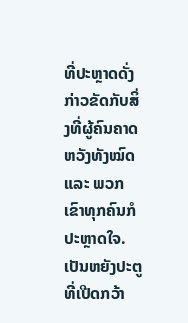ທີ່ປະຫຼາດດັ່ງກ່າວຂັດກັບສິ່ງທີ່ຜູ້ຄົນຄາດຫວັງທັງໝົດ ແລະ ພວກເຂົາທຸກຄົນກໍປະຫຼາດໃຈ. ເປັນຫຍັງປະຕູທີ່ເປີດກວ້າ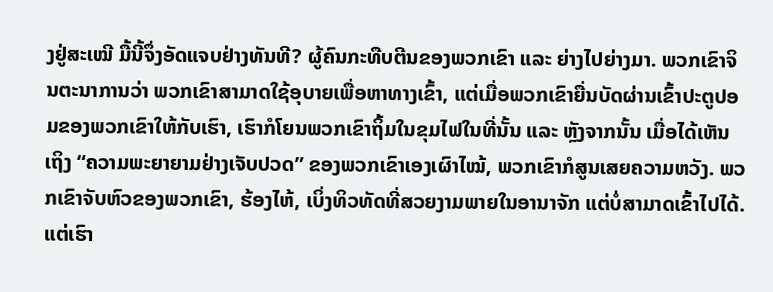ງຢູ່ສະເໝີ ມື້ນີ້ຈຶ່ງອັດແຈບຢ່າງທັນທີ? ຜູ້ຄົນກະທືບຕີນຂອງພວກເຂົາ ແລະ ຍ່າງໄປຍ່າງມາ. ພວກເຂົາຈິນຕະນາການວ່າ ພວກເຂົາສາມາດໃຊ້ອຸບາຍເພື່ອຫາທາງເຂົ້າ, ແຕ່ເມື່ອພວກເຂົາຍື່ນບັດຜ່ານເຂົ້າປະຕູປອມຂອງພວກເຂົາໃຫ້ກັບເຮົາ, ເຮົາກໍໂຍນພວກເຂົາຖິ້ມໃນຂຸມໄຟໃນທີ່ນັ້ນ ແລະ ຫຼັງຈາກນັ້ນ ເມື່ອໄດ້ເຫັນເຖິງ “ຄວາມພະຍາຍາມຢ່າງເຈັບປວດ” ຂອງພວກເຂົາເອງເຜົາໄໝ້, ພວກເຂົາກໍສູນເສຍຄວາມຫວັງ. ພວກເຂົາຈັບຫົວຂອງພວກເຂົາ, ຮ້ອງໄຫ້, ເບິ່ງທິວທັດທີ່ສວຍງາມພາຍໃນອານາຈັກ ແຕ່ບໍ່ສາມາດເຂົ້າໄປໄດ້. ແຕ່ເຮົາ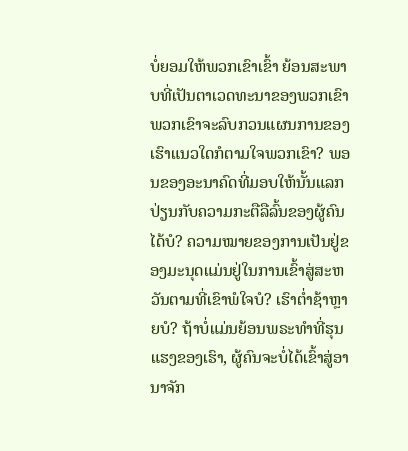ບໍ່ຍອມໃຫ້ພວກເຂົາເຂົ້າ ຍ້ອນສະພາບທີ່ເປັນຕາເວດທະນາຂອງພວກເຂົາ ພວກເຂົາຈະລົບກວນແຜນການຂອງເຮົາແນວໃດກໍຕາມໃຈພວກເຂົາ? ພອນຂອງອະນາຄົດທີ່ມອບໃຫ້ນັ້ນແລກປ່ຽນກັບຄວາມກະຕືລືລົ້ນຂອງຜູ້ຄົນໄດ້ບໍ? ຄວາມໝາຍຂອງການເປັນຢູ່ຂອງມະນຸດແມ່ນຢູ່ໃນການເຂົ້າສູ່ສະຫວັນຕາມທີ່ເຂົາພໍໃຈບໍ? ເຮົາຕໍ່າຊ້າຫຼາຍບໍ? ຖ້າບໍ່ແມ່ນຍ້ອນພຣະທຳທີ່ຮຸນແຮງຂອງເຮົາ, ຜູ້ຄົນຈະບໍ່ໄດ້ເຂົ້າສູ່ອານາຈັກ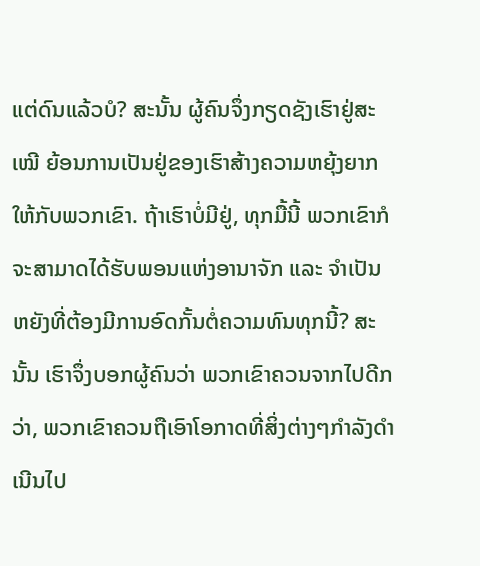ແຕ່ດົນແລ້ວບໍ? ສະນັ້ນ ຜູ້ຄົນຈຶ່ງກຽດຊັງເຮົາຢູ່ສະເໝີ ຍ້ອນການເປັນຢູ່ຂອງເຮົາສ້າງຄວາມຫຍຸ້ງຍາກໃຫ້ກັບພວກເຂົາ. ຖ້າເຮົາບໍ່ມີຢູ່, ທຸກມື້ນີ້ ພວກເຂົາກໍຈະສາມາດໄດ້ຮັບພອນແຫ່ງອານາຈັກ ແລະ ຈຳເປັນຫຍັງທີ່ຕ້ອງມີການອົດກັ້ນຕໍ່ຄວາມທົນທຸກນີ້? ສະນັ້ນ ເຮົາຈຶ່ງບອກຜູ້ຄົນວ່າ ພວກເຂົາຄວນຈາກໄປດີກວ່າ, ພວກເຂົາຄວນຖືເອົາໂອກາດທີ່ສິ່ງຕ່າງໆກຳລັງດຳເນີນໄປ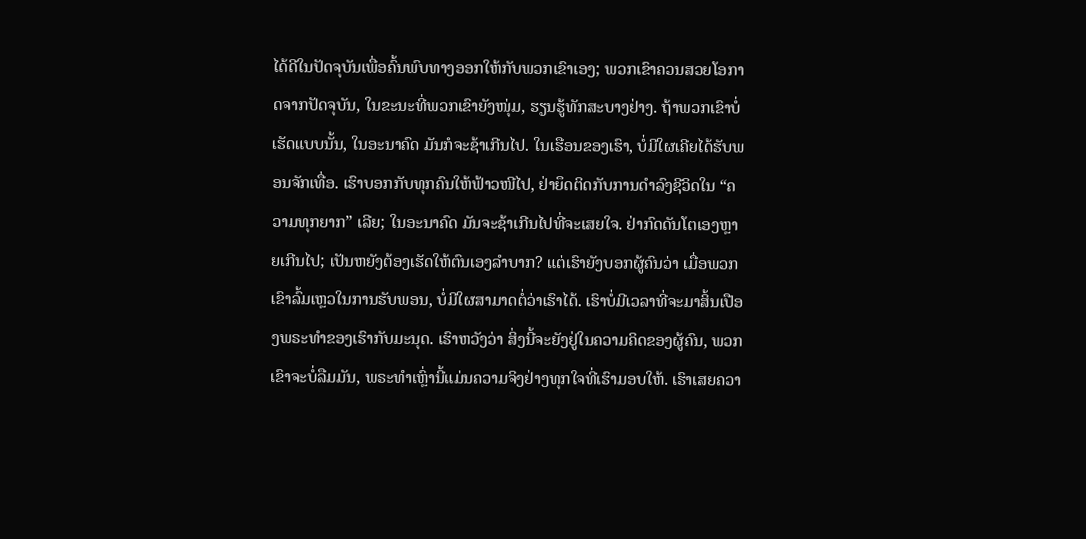ໄດ້ດີໃນປັດຈຸບັນເພື່ອຄົ້ນພົບທາງອອກໃຫ້ກັບພວກເຂົາເອງ; ພວກເຂົາຄວນສວຍໂອກາດຈາກປັດຈຸບັນ, ໃນຂະນະທີ່ພວກເຂົາຍັງໜຸ່ມ, ຮຽນຮູ້ທັກສະບາງຢ່າງ. ຖ້າພວກເຂົາບໍ່ເຮັດແບບນັ້ນ, ໃນອະນາຄົດ ມັນກໍຈະຊ້າເກີນໄປ. ໃນເຮືອນຂອງເຮົາ, ບໍ່ມີໃຜເຄີຍໄດ້ຮັບພອນຈັກເທື່ອ. ເຮົາບອກກັບທຸກຄົນໃຫ້ຟ້າວໜີໄປ, ຢ່າຍຶດຕິດກັບການດຳລົງຊີວິດໃນ “ຄວາມທຸກຍາກ” ເລີຍ; ໃນອະນາຄົດ ມັນຈະຊ້າເກີນໄປທີ່ຈະເສຍໃຈ. ຢ່າກົດດັນໂຕເອງຫຼາຍເກີນໄປ; ເປັນຫຍັງຕ້ອງເຮັດໃຫ້ຕົນເອງລໍາບາກ? ແຕ່ເຮົາຍັງບອກຜູ້ຄົນວ່າ ເມື່ອພວກເຂົາລົ້ມເຫຼວໃນການຮັບພອນ, ບໍ່ມີໃຜສາມາດຕໍ່ວ່າເຮົາໄດ້. ເຮົາບໍ່ມີເວລາທີ່ຈະມາສິ້ນເປືອງພຣະທຳຂອງເຮົາກັບມະນຸດ. ເຮົາຫວັງວ່າ ສິ່ງນີ້ຈະຍັງຢູ່ໃນຄວາມຄິດຂອງຜູ້ຄົນ, ພວກເຂົາຈະບໍ່ລືມມັນ, ພຣະທຳເຫຼົ່ານີ້ແມ່ນຄວາມຈິງຢ່າງທຸກໃຈທີ່ເຮົາມອບໃຫ້. ເຮົາເສຍຄວາ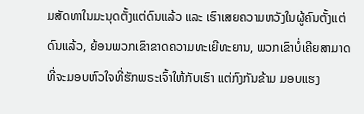ມສັດທາໃນມະນຸດຕັ້ງແຕ່ດົນແລ້ວ ແລະ ເຮົາເສຍຄວາມຫວັງໃນຜູ້ຄົນຕັ້ງແຕ່ດົນແລ້ວ, ຍ້ອນພວກເຂົາຂາດຄວາມທະເຍີທະຍານ, ພວກເຂົາບໍ່ເຄີຍສາມາດທີ່ຈະມອບຫົວໃຈທີ່ຮັກພຣະເຈົ້າໃຫ້ກັບເຮົາ ແຕ່ກົງກັນຂ້າມ ມອບແຮງ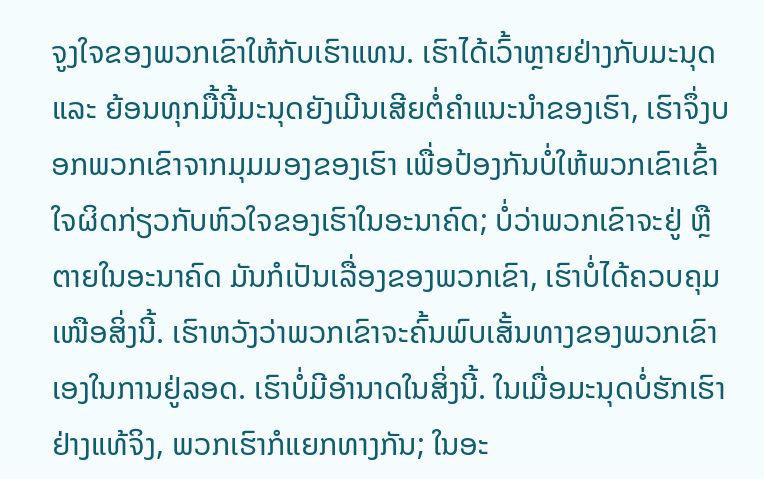ຈູງໃຈຂອງພວກເຂົາໃຫ້ກັບເຮົາແທນ. ເຮົາໄດ້ເວົ້າຫຼາຍຢ່າງກັບມະນຸດ ແລະ ຍ້ອນທຸກມື້ນີ້ມະນຸດຍັງເມີນເສີຍຕໍ່ຄຳແນະນໍາຂອງເຮົາ, ເຮົາຈຶ່ງບອກພວກເຂົາຈາກມຸມມອງຂອງເຮົາ ເພື່ອປ້ອງກັນບໍ່ໃຫ້ພວກເຂົາເຂົ້າໃຈຜິດກ່ຽວກັບຫົວໃຈຂອງເຮົາໃນອະນາຄົດ; ບໍ່ວ່າພວກເຂົາຈະຢູ່ ຫຼື ຕາຍໃນອະນາຄົດ ມັນກໍເປັນເລື່ອງຂອງພວກເຂົາ, ເຮົາບໍ່ໄດ້ຄວບຄຸມເໜືອສິ່ງນີ້. ເຮົາຫວັງວ່າພວກເຂົາຈະຄົ້ນພົບເສັ້ນທາງຂອງພວກເຂົາເອງໃນການຢູ່ລອດ. ເຮົາບໍ່ມີອຳນາດໃນສິ່ງນີ້. ໃນເມື່ອມະນຸດບໍ່ຮັກເຮົາຢ່າງແທ້ຈິງ, ພວກເຮົາກໍແຍກທາງກັນ; ໃນອະ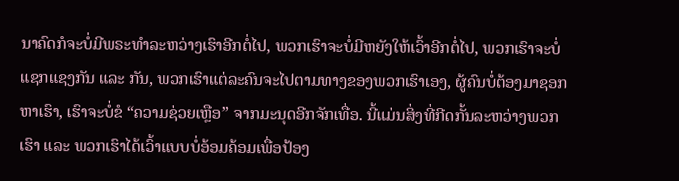ນາຄົດກໍຈະບໍ່ມີພຣະທຳລະຫວ່າງເຮົາອີກຕໍ່ໄປ, ພວກເຮົາຈະບໍ່ມີຫຍັງໃຫ້ເວົ້າອີກຕໍ່ໄປ, ພວກເຮົາຈະບໍ່ແຊກແຊງກັນ ແລະ ກັນ, ພວກເຮົາແຕ່ລະຄົນຈະໄປຕາມທາງຂອງພວກເຮົາເອງ, ຜູ້ຄົນບໍ່ຕ້ອງມາຊອກຫາເຮົາ, ເຮົາຈະບໍ່ຂໍ “ຄວາມຊ່ວຍເຫຼືອ” ຈາກມະນຸດອີກຈັກເທື່ອ. ນີ້ແມ່ນສິ່ງທີ່ກີດກັ້ນລະຫວ່າງພວກເຮົາ ແລະ ພວກເຮົາໄດ້ເວົ້າແບບບໍ່ອ້ອມຄ້ອມເພື່ອປ້ອງ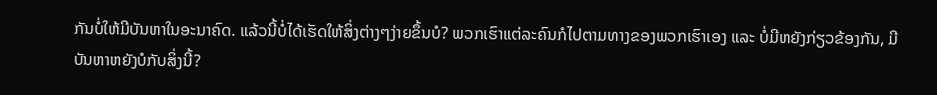ກັນບໍ່ໃຫ້ມີບັນຫາໃນອະນາຄົດ. ແລ້ວນີ້ບໍ່ໄດ້ເຮັດໃຫ້ສິ່ງຕ່າງໆງ່າຍຂຶ້ນບໍ? ພວກເຮົາແຕ່ລະຄົນກໍໄປຕາມທາງຂອງພວກເຮົາເອງ ແລະ ບໍ່ມີຫຍັງກ່ຽວຂ້ອງກັນ, ມີບັນຫາຫຍັງບໍກັບສິ່ງນີ້?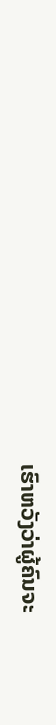ເຮົາຫວັງວ່າຜູ້ຄົນຈະ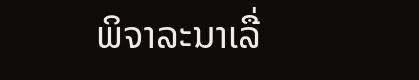ພິຈາລະນາເລື່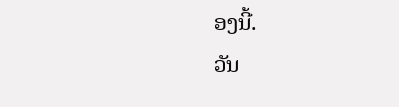ອງນີ້.
ວັນ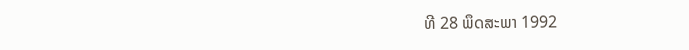ທີ 28 ພຶດສະພາ 1992